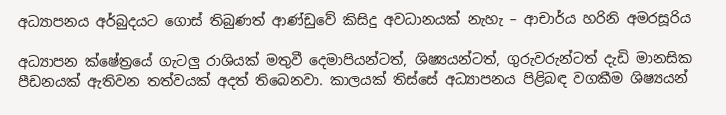අධ්‍යාපනය අර්බුදයට ගොස් තිබුණත් ආණ්ඩුවේ කිසිදු අවධානයක් නැහැ – ආචාර්ය හරිනි අමරසූරිය

අධ්‍යාපන ක්ෂේත්‍රයේ ගැටලු රාශියක් මතුවී දෙමාපියන්ටත්, ශිෂ්‍යයන්ටත්, ගුරුවරුන්ටත් දැඩි මානසික පීඩනයක් ඇතිවන තත්වයක් අදත් තිබෙනවා. කාලයක් තිස්සේ අධ්‍යාපනය පිළිබඳ වගකීම ශිෂ්‍යයන්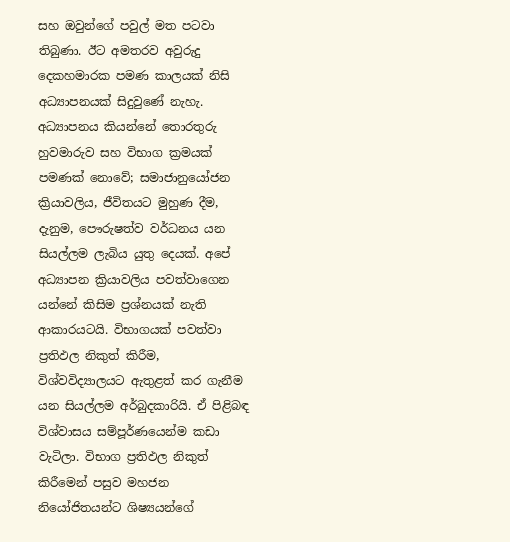සහ ඔවුන්ගේ පවුල් මත පටවා තිබුණා. ඊට අමතරව අවුරුදු දෙකහමාරක පමණ කාලයක් නිසි අධ්‍යාපනයක් සිදුවුණේ නැහැ. අධ්‍යාපනය කියන්නේ තොරතුරු හුවමාරුව සහ විභාග ක්‍රමයක් පමණක් නොවේ; සමාජානුයෝජන ක්‍රියාවලිය, ජීවිතයට මුහුණ දීම, දැනුම, පෞරුෂත්ව වර්ධනය යන සියල්ලම ලැබිය යුතු දෙයක්. අපේ අධ්‍යාපන ක්‍රියාවලිය පවත්වාගෙන යන්නේ කිසිම ප්‍රශ්නයක් නැති ආකාරයටයි. විභාගයක් පවත්වා ප්‍රතිඵල නිකුත් කිරීම, විශ්වවිද්‍යාලයට ඇතුළත් කර ගැනීම යන සියල්ලම අර්බුදකාරියි. ඒ පිළිබඳ විශ්වාසය සම්පූර්ණයෙන්ම කඩා වැටිලා. විභාග ප්‍රතිඵල නිකුත් කිරීමෙන් පසුව මහජන නියෝජිතයන්ට ශිෂ්‍යයන්ගේ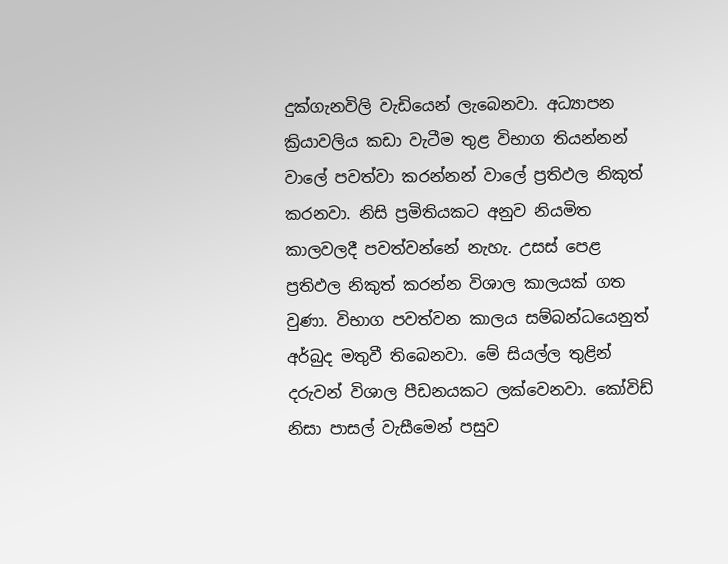දුක්ගැනවිලි වැඩියෙන් ලැබෙනවා. අධ්‍යාපන ක්‍රියාවලිය කඩා වැටීම තුළ විභාග තියන්නන් වාලේ පවත්වා කරන්නන් වාලේ ප්‍රතිඵල නිකුත් කරනවා. නිසි ප්‍රමිතියකට අනුව නියමිත කාලවලදී පවත්වන්නේ නැහැ. උසස් පෙළ ප්‍රතිඵල නිකුත් කරන්න විශාල කාලයක් ගත වුණා. විභාග පවත්වන කාලය සම්බන්ධයෙනුත් අර්බුද මතුවී තිබෙනවා. මේ සියල්ල තුළින් දරුවන් විශාල පීඩනයකට ලක්වෙනවා. කෝවිඩ් නිසා පාසල් වැසීමෙන් පසුව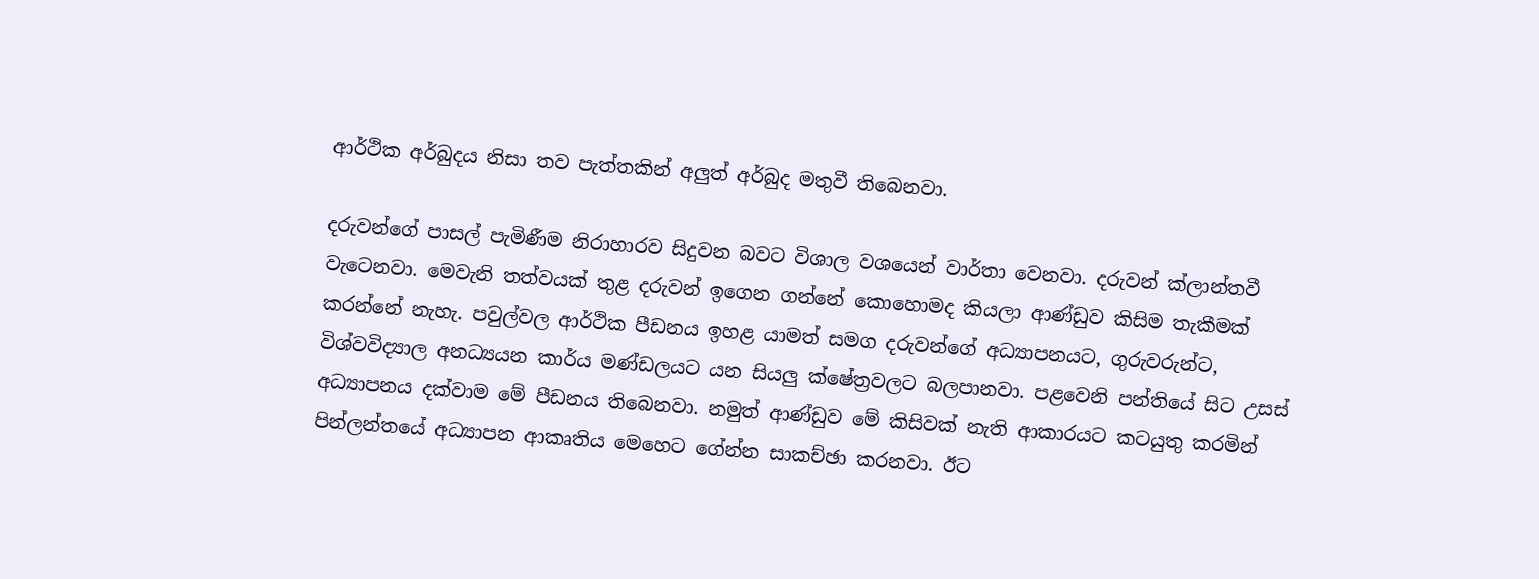ආර්ථික අර්බුදය නිසා තව පැත්තකින් අලුත් අර්බුද මතුවී තිබෙනවා.

දරුවන්ගේ පාසල් පැමිණීම නිරාහාරව සිදුවන බවට විශාල වශයෙන් වාර්තා වෙනවා. දරුවන් ක්ලාන්තවී වැටෙනවා. මෙවැනි තත්වයක් තුළ දරුවන් ඉගෙන ගන්නේ කොහොමද කියලා ආණ්ඩුව කිසිම තැකීමක් කරන්නේ නැහැ. පවුල්වල ආර්ථික පීඩනය ඉහළ යාමත් සමග දරුවන්ගේ අධ්‍යාපනයට, ගුරුවරුන්ට, විශ්වවිද්‍යාල අනධ්‍යයන කාර්ය මණ්ඩලයට යන සියලු ක්ෂේත්‍රවලට බලපානවා. පළවෙනි පන්තියේ සිට උසස් අධ්‍යාපනය දක්වාම මේ පීඩනය තිබෙනවා. නමුත් ආණ්ඩුව මේ කිසිවක් නැති ආකාරයට කටයුතු කරමින් පින්ලන්තයේ අධ්‍යාපන ආකෘතිය මෙහෙට ගේන්න සාකච්ඡා කරනවා. ඊට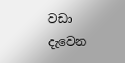වඩා දැවෙන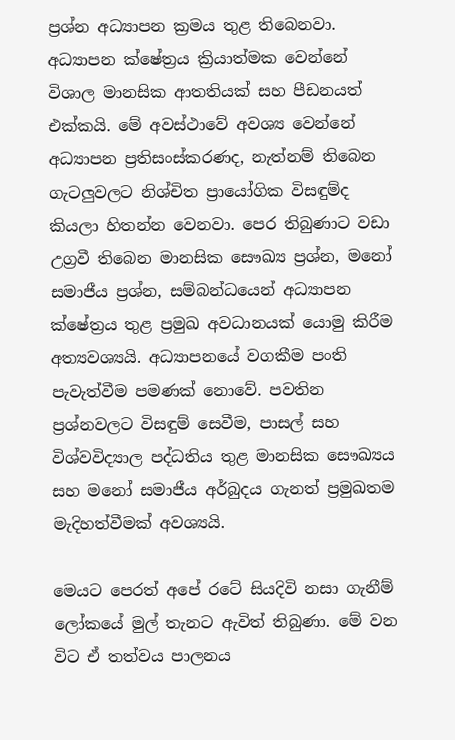ප්‍රශ්න අධ්‍යාපන ක්‍රමය තුළ තිබෙනවා. අධ්‍යාපන ක්ෂේත්‍රය ක්‍රියාත්මක වෙන්නේ විශාල මානසික ආතතියක් සහ පීඩනයත් එක්කයි. මේ අවස්ථාවේ අවශ්‍ය වෙන්නේ අධ්‍යාපන ප්‍රතිසංස්කරණද, නැත්නම් තිබෙන ගැටලුවලට නිශ්චිත ප්‍රායෝගික විසඳුම්ද කියලා හිතන්න වෙනවා. පෙර තිබුණාට වඩා උග්‍රවී තිබෙන මානසික සෞඛ්‍ය ප්‍රශ්න, මනෝ සමාජීය ප්‍රශ්න, සම්බන්ධයෙන් අධ්‍යාපන ක්ෂේත්‍රය තුළ ප්‍රමුඛ අවධානයක් යොමු කිරීම අත්‍යවශ්‍යයි. අධ්‍යාපනයේ වගකීම පංති පැවැත්වීම පමණක් නොවේ. පවතින ප්‍රශ්නවලට විසඳුම් සෙවීම, පාසල් සහ විශ්වවිද්‍යාල පද්ධතිය තුළ මානසික සෞඛ්‍යය සහ මනෝ සමාජීය අර්බුදය ගැනත් ප්‍රමුඛතම මැදිහත්වීමක් අවශ්‍යයි.

මෙයට පෙරත් අපේ රටේ සියදිවි නසා ගැනීම් ලෝකයේ මුල් තැනට ඇවිත් තිබුණා. මේ වන විට ඒ තත්වය පාලනය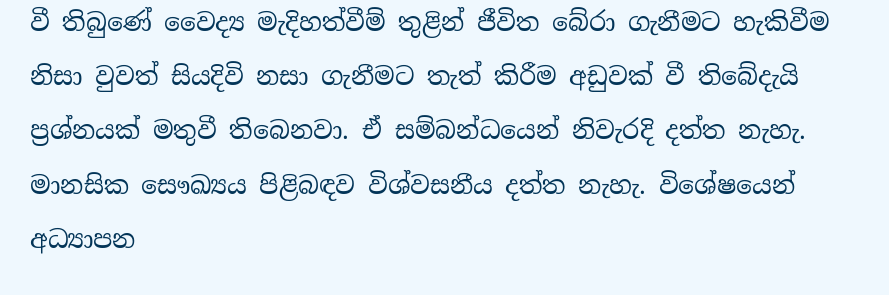වී තිබුණේ වෛද්‍ය මැදිහත්වීම් තුළින් ජීවිත බේරා ගැනීමට හැකිවීම නිසා වුවත් සියදිවි නසා ගැනීමට තැත් කිරීම අඩුවක් වී තිබේදැයි ප්‍රශ්නයක් මතුවී තිබෙනවා. ඒ සම්බන්ධයෙන් නිවැරදි දත්ත නැහැ. මානසික සෞඛ්‍යය පිළිබඳව විශ්වසනීය දත්ත නැහැ. විශේෂයෙන් අධ්‍යාපන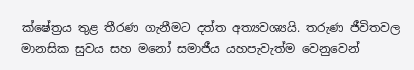ක්ෂේත්‍රය තුළ තීරණ ගැනීමට දත්ත අත්‍යවශ්‍යයි. තරුණ ජීවිතවල මානසික සුවය සහ මනෝ සමාජීය යහපැවැත්ම වෙනුවෙන්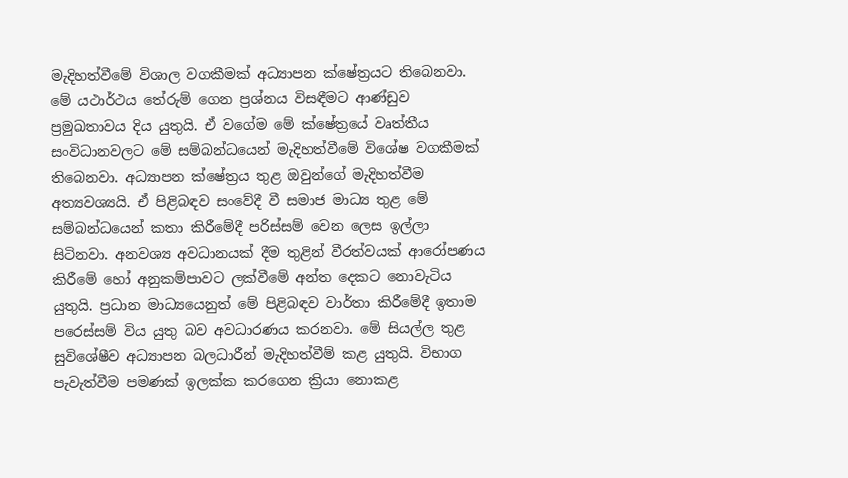මැදිහත්වීමේ විශාල වගකීමක් අධ්‍යාපන ක්ෂේත්‍රයට තිබෙනවා. මේ යථාර්ථය තේරුම් ගෙන ප්‍රශ්නය විසඳීමට ආණ්ඩුව ප්‍රමුඛතාවය දිය යුතුයි. ඒ වගේම මේ ක්ෂේත්‍රයේ වෘත්තීය සංවිධානවලට මේ සම්බන්ධයෙන් මැදිහත්වීමේ විශේෂ වගකීමක් තිබෙනවා. අධ්‍යාපන ක්ෂේත්‍රය තුළ ඔවුන්ගේ මැදිහත්වීම අත්‍යවශ්‍යයි. ඒ පිළිබඳව සංවේදී වී සමාජ මාධ්‍ය තුළ මේ සම්බන්ධයෙන් කතා කිරීමේදී පරිස්සම් වෙන ලෙස ඉල්ලා සිටිනවා. අනවශ්‍ය අවධානයක් දීම තුළින් වීරත්වයක් ආරෝපණය කිරීමේ හෝ අනුකම්පාවට ලක්වීමේ අන්ත දෙකට නොවැටිය යුතුයි. ප්‍රධාන මාධ්‍යයෙනුත් මේ පිළිබඳව වාර්තා කිරීමේදී ඉතාම පරෙස්සම් විය යුතු බව අවධාරණය කරනවා. මේ සියල්ල තුළ සුවිශේෂීව අධ්‍යාපන බලධාරීන් මැදිහත්වීම් කළ යුතුයි. විභාග පැවැත්වීම පමණක් ඉලක්ක කරගෙන ක්‍රියා නොකළ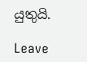යුතුයි.

Leave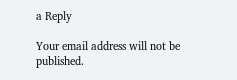a Reply

Your email address will not be published.